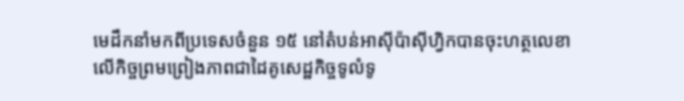មេដឹកនាំមកពីប្រទេសចំនួន ១៥ នៅតំបន់អាស៊ីប៉ាស៊ីហ្វិកបានចុះហត្ថលេខាលើកិច្ចព្រមព្រៀងភាពជាដៃគូសេដ្ឋកិច្ចទូលំទូ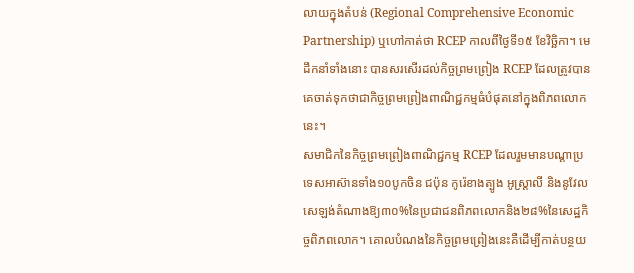លាយក្នុងតំបន់ (Regional Comprehensive Economic Partnership) ឬហៅកាត់ថា RCEP កាលពីថ្ងៃទី១៥ ខែវិច្ឆិកា។ មេដឹកនាំទាំងនោះ បានសរសើរដល់កិច្ចព្រមព្រៀង RCEP ដែលត្រូវបានគេចាត់ទុកថាជាកិច្ចព្រមព្រៀងពាណិជ្ជកម្មធំបំផុតនៅក្នុងពិភពលោកនេះ។
សមាជិកនៃកិច្ចព្រមព្រៀងពាណិជ្ជកម្ម RCEP ដែលរួមមានបណ្តាប្រទេសអាស៊ានទាំង១០បូកចិន ជប៉ុន កូរ៉េខាងត្បូង អូស្ត្រាលី និងនូវែលសេឡង់តំណាងឱ្យ៣០%នៃប្រជាជនពិភពលោកនិង២៨%នៃសេដ្ឋកិច្ចពិភពលោក។ គោលបំណងនៃកិច្ចព្រមព្រៀងនេះគឺដើម្បីកាត់បន្ថយ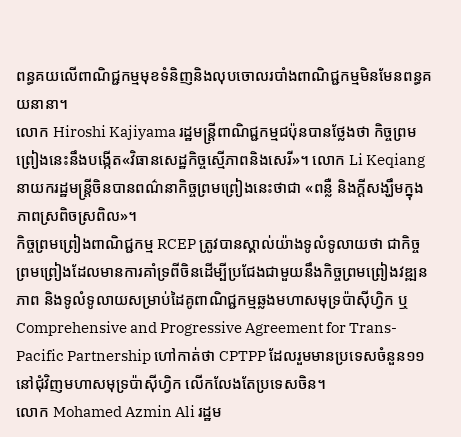ពន្ធគយលើពាណិជ្ជកម្មមុខទំនិញនិងលុបចោលរបាំងពាណិជ្ជកម្មមិនមែនពន្ធគយនានា។
លោក Hiroshi Kajiyama រដ្ឋមន្ត្រីពាណិជ្ជកម្មជប៉ុនបានថ្លែងថា កិច្ចព្រមព្រៀងនេះនឹងបង្កើត«វិធានសេដ្ឋកិច្ចស្មើភាពនិងសេរី»។ លោក Li Keqiang នាយករដ្ឋមន្ត្រីចិនបានពណ៌នាកិច្ចព្រមព្រៀងនេះថាជា «ពន្លឺ និងក្តីសង្ឃឹមក្នុងភាពស្រពិចស្រពិល»។
កិច្ចព្រមព្រៀងពាណិជ្ជកម្ម RCEP ត្រូវបានស្គាល់យ៉ាងទូលំទូលាយថា ជាកិច្ចព្រមព្រៀងដែលមានការគាំទ្រពីចិនដើម្បីប្រជែងជាមួយនឹងកិច្ចព្រមព្រៀងវឌ្ឍនភាព និងទូលំទូលាយសម្រាប់ដៃគូពាណិជ្ជកម្មឆ្លងមហាសមុទ្រប៉ាស៊ីហ្វិក ឬ Comprehensive and Progressive Agreement for Trans-Pacific Partnership ហៅកាត់ថា CPTPP ដែលរួមមានប្រទេសចំនួន១១ នៅជុំវិញមហាសមុទ្រប៉ាស៊ីហ្វិក លើកលែងតែប្រទេសចិន។
លោក Mohamed Azmin Ali រដ្ឋម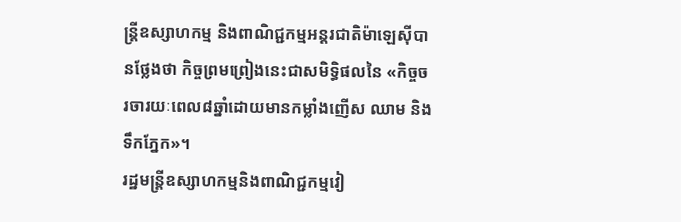ន្ត្រីឧស្សាហកម្ម និងពាណិជ្ជកម្មអន្តរជាតិម៉ាឡេស៊ីបានថ្លែងថា កិច្ចព្រមព្រៀងនេះជាសមិទ្ធិផលនៃ «កិច្ចចរចារយៈពេល៨ឆ្នាំដោយមានកម្លាំងញើស ឈាម និងទឹកភ្នែក»។
រដ្ឋមន្ត្រីឧស្សាហកម្មនិងពាណិជ្ជកម្មវៀ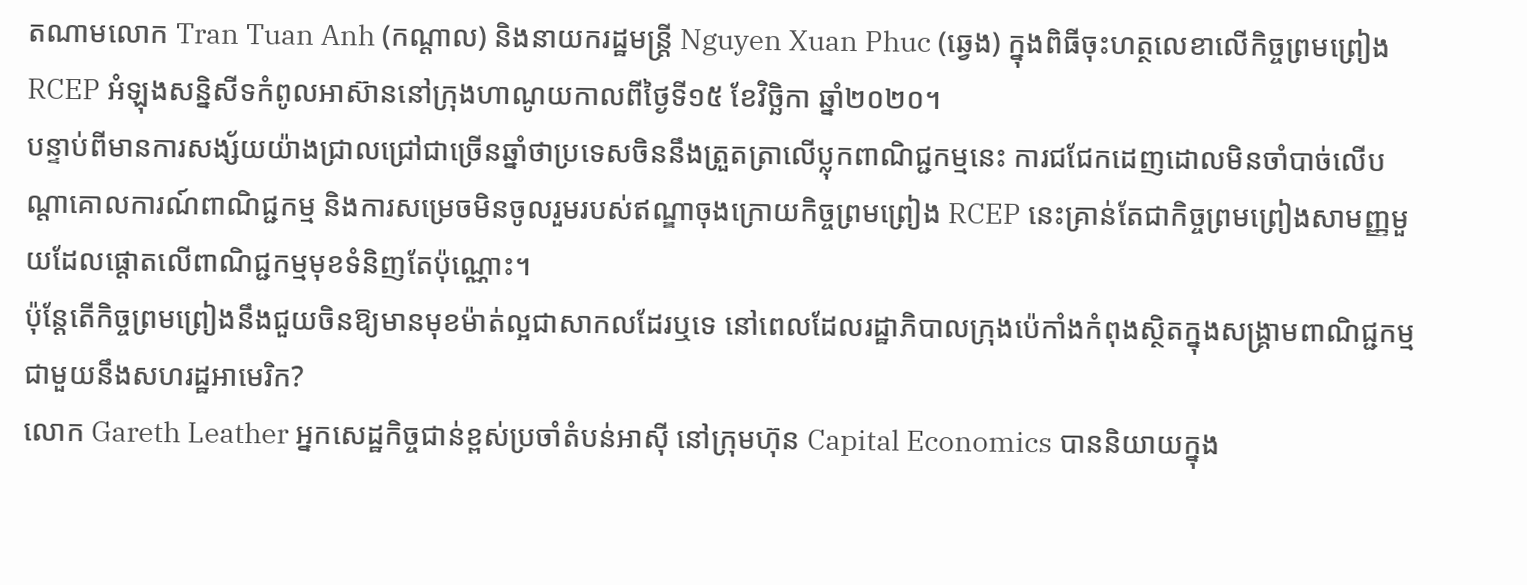តណាមលោក Tran Tuan Anh (កណ្តាល) និងនាយករដ្ឋមន្ត្រី Nguyen Xuan Phuc (ឆ្វេង) ក្នុងពិធីចុះហត្ថលេខាលើកិច្ចព្រមព្រៀង RCEP អំឡុងសន្និសីទកំពូលអាស៊ាននៅក្រុងហាណូយកាលពីថ្ងៃទី១៥ ខែវិច្ឆិកា ឆ្នាំ២០២០។
បន្ទាប់ពីមានការសង្ស័យយ៉ាងជ្រាលជ្រៅជាច្រើនឆ្នាំថាប្រទេសចិននឹងត្រួតត្រាលើប្លុកពាណិជ្ជកម្មនេះ ការជជែកដេញដោលមិនចាំបាច់លើបណ្តាគោលការណ៍ពាណិជ្ជកម្ម និងការសម្រេចមិនចូលរួមរបស់ឥណ្ឌាចុងក្រោយកិច្ចព្រមព្រៀង RCEP នេះគ្រាន់តែជាកិច្ចព្រមព្រៀងសាមញ្ញមួយដែលផ្តោតលើពាណិជ្ជកម្មមុខទំនិញតែប៉ុណ្ណោះ។
ប៉ុន្តែតើកិច្ចព្រមព្រៀងនឹងជួយចិនឱ្យមានមុខម៉ាត់ល្អជាសាកលដែរឬទេ នៅពេលដែលរដ្ឋាភិបាលក្រុងប៉េកាំងកំពុងស្ថិតក្នុងសង្គ្រាមពាណិជ្ជកម្មជាមួយនឹងសហរដ្ឋអាមេរិក?
លោក Gareth Leather អ្នកសេដ្ឋកិច្ចជាន់ខ្ពស់ប្រចាំតំបន់អាស៊ី នៅក្រុមហ៊ុន Capital Economics បាននិយាយក្នុង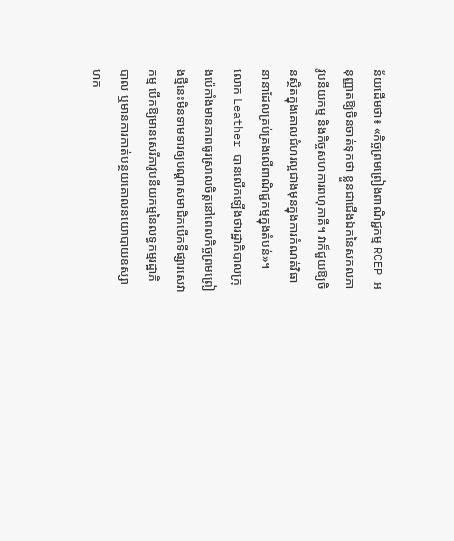ន័យដើមថា៖ «កិច្ចព្រមព្រៀងពាណិជ្ជកម្ម RCEP អនុញ្ញាតឱ្យចិនចាត់ទុកថា ខ្លួនជាជើងឯកនៃសកលភាវូបនីយកម្ម និងកិច្ចសហការពហុភាគី។ វាក៏ជួយឱ្យចិនស្ថិតក្នុងគោលជំហរល្អជាងមុនក្នុងការកំណត់វិធានានាដែលគ្រប់គ្រងលើពាណិជ្ជកម្មក្នុងតំបន់»។
លោក Leather បានលើកឡើងថារដ្ឋាភិបាលក្រុងប៉េកាំងមានភាពធូរស្រាលចិត្តនៅពេលកិច្ចព្រមព្រៀងថ្មីនេះមិនទាមទារឲ្យបណ្តាសមាជិកបើកទីផ្សារសេវាកម្ម បើកឱ្យមានសេរីភាវូបនីយកម្មនៃលទ្ធកម្មរដ្ឋាភិបាល ឬមានការកាត់បន្ថយគោលនយោបាយឧស្សាហក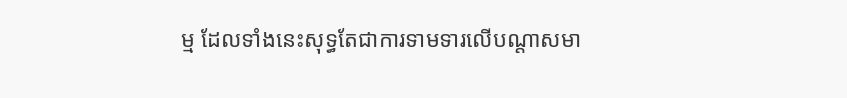ម្ម ដែលទាំងនេះសុទ្ធតែជាការទាមទារលើបណ្តាសមា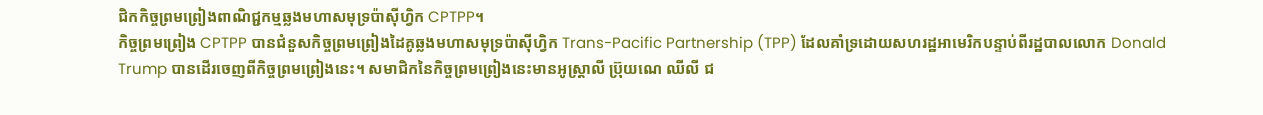ជិកកិច្ចព្រមព្រៀងពាណិជ្ជកម្មឆ្លងមហាសមុទ្រប៉ាស៊ីហ្វិក CPTPP។
កិច្ចព្រមព្រៀង CPTPP បានជំនួសកិច្ចព្រមព្រៀងដៃគូឆ្លងមហាសមុទ្រប៉ាស៊ីហ្វិក Trans-Pacific Partnership (TPP) ដែលគាំទ្រដោយសហរដ្ឋអាមេរិកបន្ទាប់ពីរដ្ឋបាលលោក Donald Trump បានដើរចេញពីកិច្ចព្រមព្រៀងនេះ។ សមាជិកនៃកិច្ចព្រមព្រៀងនេះមានអូស្ត្រាលី ប្រ៊ុយណេ ឈីលី ជ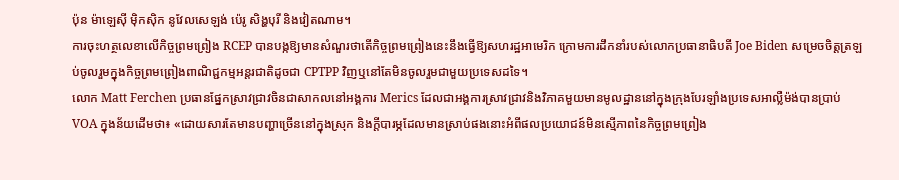ប៉ុន ម៉ាឡេស៊ី ម៉ិកស៊ិក នូវែលសេឡង់ ប៉េរូ សិង្ហបុរី និងវៀតណាម។
ការចុះហត្ថលេខាលើកិច្ចព្រមព្រៀង RCEP បានបង្កឱ្យមានសំណួរថាតើកិច្ចព្រមព្រៀងនេះនឹងធ្វើឱ្យសហរដ្ឋអាមេរិក ក្រោមការដឹកនាំរបស់លោកប្រធានាធិបតី Joe Biden សម្រេចចិត្តត្រឡប់ចូលរួមក្នុងកិច្ចព្រមព្រៀងពាណិជ្ជកម្មអន្តរជាតិដូចជា CPTPP វិញឬនៅតែមិនចូលរួមជាមួយប្រទេសដទៃ។
លោក Matt Ferchen ប្រធានផ្នែកស្រាវជ្រាវចិនជាសាកលនៅអង្គការ Merics ដែលជាអង្គការស្រាវជ្រាវនិងវិភាគមួយមានមូលដ្ឋាននៅក្នុងក្រុងបែរឡាំងប្រទេសអាល្លឺម៉ង់បានប្រាប់ VOA ក្នុងន័យដើមថា៖ «ដោយសារតែមានបញ្ហាច្រើននៅក្នុងស្រុក និងក្តីបារម្ភដែលមានស្រាប់ផងនោះអំពីផលប្រយោជន៍មិនស្មើភាពនៃកិច្ចព្រមព្រៀង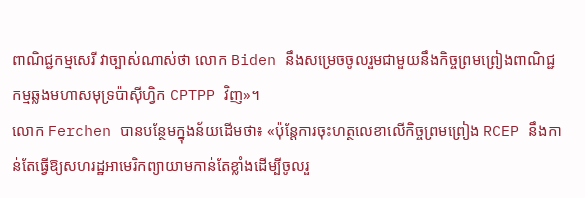ពាណិជ្ជកម្មសេរី វាច្បាស់ណាស់ថា លោក Biden នឹងសម្រេចចូលរួមជាមួយនឹងកិច្ចព្រមព្រៀងពាណិជ្ជកម្មឆ្លងមហាសមុទ្រប៉ាស៊ីហ្វិក CPTPP វិញ»។
លោក Ferchen បានបន្ថែមក្នុងន័យដើមថា៖ «ប៉ុន្តែការចុះហត្ថលេខាលើកិច្ចព្រមព្រៀង RCEP នឹងកាន់តែធ្វើឱ្យសហរដ្ឋអាមេរិកព្យាយាមកាន់តែខ្លាំងដើម្បីចូលរួ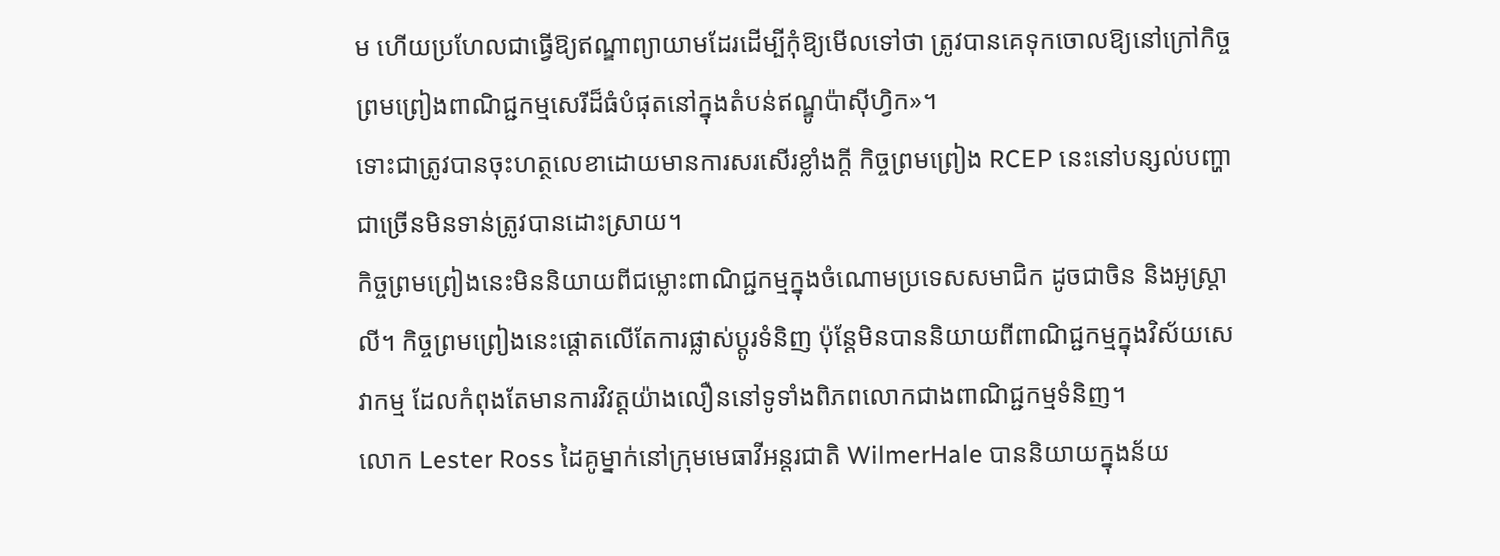ម ហើយប្រហែលជាធ្វើឱ្យឥណ្ឌាព្យាយាមដែរដើម្បីកុំឱ្យមើលទៅថា ត្រូវបានគេទុកចោលឱ្យនៅក្រៅកិច្ចព្រមព្រៀងពាណិជ្ជកម្មសេរីដ៏ធំបំផុតនៅក្នុងតំបន់ឥណ្ឌូប៉ាស៊ីហ្វិក»។
ទោះជាត្រូវបានចុះហត្ថលេខាដោយមានការសរសើរខ្លាំងក្តី កិច្ចព្រមព្រៀង RCEP នេះនៅបន្សល់បញ្ហាជាច្រើនមិនទាន់ត្រូវបានដោះស្រាយ។
កិច្ចព្រមព្រៀងនេះមិននិយាយពីជម្លោះពាណិជ្ជកម្មក្នុងចំណោមប្រទេសសមាជិក ដូចជាចិន និងអូស្ត្រាលី។ កិច្ចព្រមព្រៀងនេះផ្តោតលើតែការផ្លាស់ប្តូរទំនិញ ប៉ុន្តែមិនបាននិយាយពីពាណិជ្ជកម្មក្នុងវិស័យសេវាកម្ម ដែលកំពុងតែមានការវិវត្តយ៉ាងលឿននៅទូទាំងពិភពលោកជាងពាណិជ្ជកម្មទំនិញ។
លោក Lester Ross ដៃគូម្នាក់នៅក្រុមមេធាវីអន្តរជាតិ WilmerHale បាននិយាយក្នុងន័យ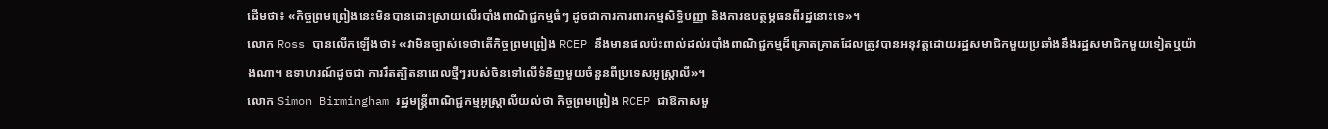ដើមថា៖ «កិច្ចព្រមព្រៀងនេះមិនបានដោះស្រាយលើរបាំងពាណិជ្ជកម្មធំៗ ដូចជាការការពារកម្មសិទ្ធិបញ្ញា និងការឧបត្ថម្ភធនពីរដ្ឋនោះទេ»។
លោក Ross បានលើកឡើងថា៖ «វាមិនច្បាស់ទេថាតើកិច្ចព្រមព្រៀង RCEP នឹងមានផលប៉ះពាល់ដល់របាំងពាណិជ្ជកម្មដ៏គ្រោតគ្រាតដែលត្រូវបានអនុវត្តដោយរដ្ឋសមាជិកមួយប្រឆាំងនឹងរដ្ឋសមាជិកមួយទៀតឬយ៉ាងណា។ ឧទាហរណ៍ដូចជា ការរឹតត្បិតនាពេលថ្មីៗរបស់ចិនទៅលើទំនិញមួយចំនួនពីប្រទេសអូស្ត្រាលី»។
លោក Simon Birmingham រដ្ឋមន្ត្រីពាណិជ្ជកម្មអូស្ត្រាលីយល់ថា កិច្ចព្រមព្រៀង RCEP ជាឱកាសមួ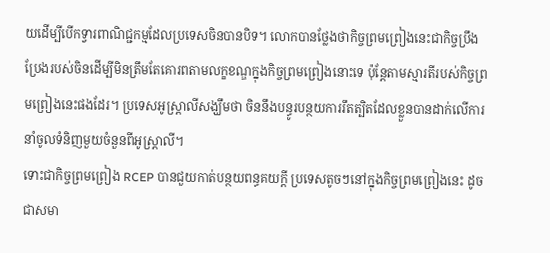យដើម្បីបើកទ្វារពាណិជ្ជកម្មដែលប្រទេសចិនបានបិទ។ លោកបានថ្លែងថាកិច្ចព្រមព្រៀងនេះជាកិច្ចប្រឹងប្រែងរបស់ចិនដើម្បីមិនត្រឹមតែគោរពតាមលក្ខខណ្ឌក្នុងកិច្ចព្រមព្រៀងនោះទេ ប៉ុន្តែតាមស្មារតីរបស់កិច្ចព្រមព្រៀងនេះផងដែរ។ ប្រទេសអូស្ត្រាលីសង្ឃឹមថា ចិននឹងបន្ធូរបន្ថយការរឹតត្បិតដែលខ្លួនបានដាក់លើការនាំចូលទំនិញមួយចំនួនពីអូស្ត្រាលី។
ទោះជាកិច្ចព្រមព្រៀង RCEP បានជួយកាត់បន្ថយពន្ធគយក្តី ប្រទេសតូចៗនៅក្នុងកិច្ចព្រមព្រៀងនេះ ដូចជាសមា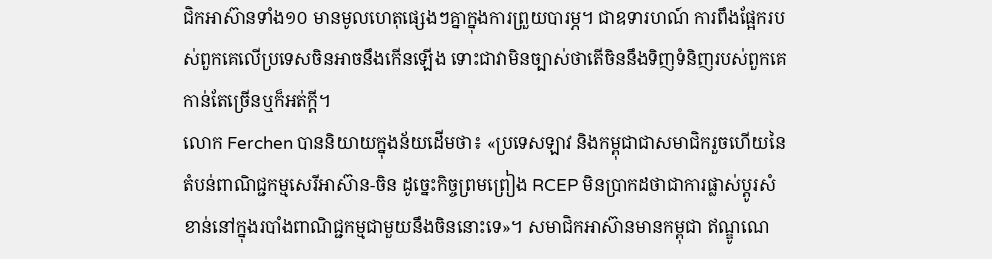ជិកអាស៊ានទាំង១០ មានមូលហេតុផ្សេងៗគ្នាក្នុងការព្រួយបារម្ភ។ ជាឧទារហណ៍ ការពឹងផ្អែករបស់ពួកគេលើប្រទេសចិនអាចនឹងកើនឡើង ទោះជាវាមិនច្បាស់ថាតើចិននឹងទិញទំនិញរបស់ពួកគេកាន់តែច្រើនឬក៏អត់ក្តី។
លោក Ferchen បាននិយាយក្នុងន័យដើមថា៖ «ប្រទេសឡាវ និងកម្ពុជាជាសមាជិករួចហើយនៃតំបន់ពាណិជ្ជកម្មសេរីអាស៊ាន-ចិន ដូច្នេះកិច្ចព្រមព្រៀង RCEP មិនប្រាកដថាជាការផ្លាស់ប្តូរសំខាន់នៅក្នុងរបាំងពាណិជ្ជកម្មជាមួយនឹងចិននោះទេ»។ សមាជិកអាស៊ានមានកម្ពុជា ឥណ្ឌូណេ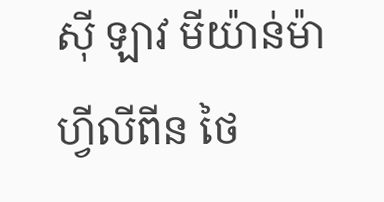ស៊ី ឡាវ មីយ៉ាន់ម៉ា ហ្វីលីពីន ថៃ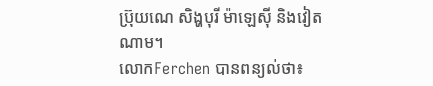ប៊្រុយណេ សិង្ហបុរី ម៉ាឡេស៊ី និងវៀតណាម។
លោកFerchen បានពន្យល់ថា៖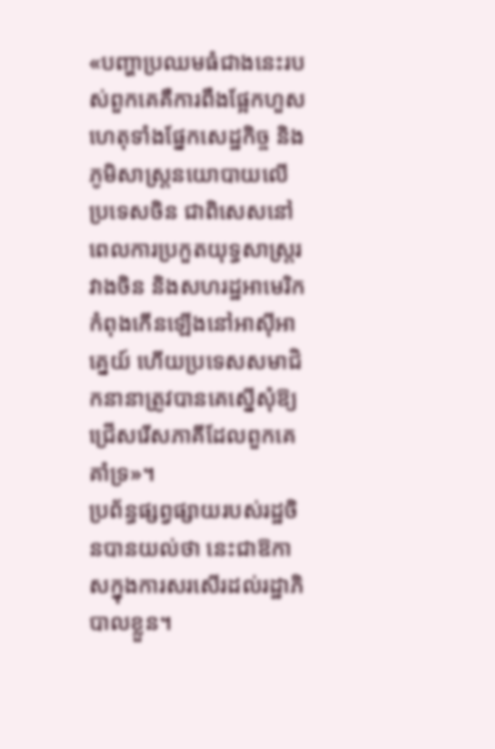«បញ្ហាប្រឈមធំជាងនេះរបស់ពួកគេគឺការពឹងផ្អែកហួសហេតុទាំងផ្នែកសេដ្ឋកិច្ច និងភូមិសាស្ត្រនយោបាយលើប្រទេសចិន ជាពិសេសនៅពេលការប្រកួតយុទ្ធសាស្ត្ររវាងចិន និងសហរដ្ឋអាមេរិកកំពុងកើនឡើងនៅអាស៊ីអាគ្នេយ៍ ហើយប្រទេសសមាជិកនានាត្រូវបានគេស្នើសុំឱ្យជ្រើសរើសភាគីដែលពួកគេគាំទ្រ»។
ប្រព័ន្ធផ្សព្វផ្សាយរបស់រដ្ឋចិនបានយល់ថា នេះជាឱកាសក្នុងការសរសើរដល់រដ្ឋាភិបាលខ្លួន។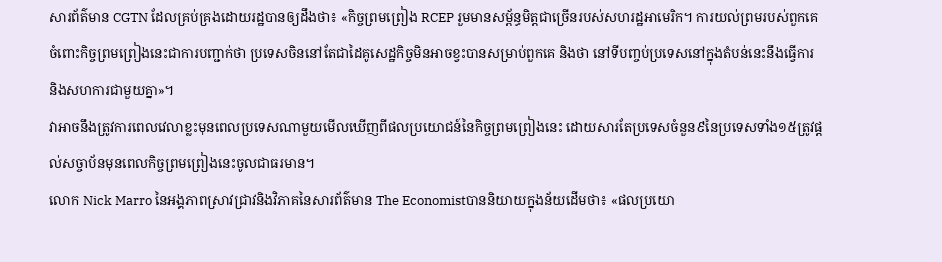សារព័ត៌មាន CGTN ដែលគ្រប់គ្រងដោយរដ្ឋបានឲ្យដឹងថា៖ «កិច្ចព្រមព្រៀង RCEP រួមមានសម្ព័ន្ធមិត្តជាច្រើនរបស់សហរដ្ឋអាមេរិក។ ការយល់ព្រមរបស់ពួកគេចំពោះកិច្ចព្រមព្រៀងនេះជាការបញ្ជាក់ថា ប្រទេសចិននៅតែជាដៃគូសេដ្ឋកិច្ចមិនអាចខ្វះបានសម្រាប់ពួកគេ និងថា នៅទីបញ្ចប់ប្រទេសនៅក្នុងតំបន់នេះនឹងធ្វើការ និងសហការជាមួយគ្នា»។
វាអាចនឹងត្រូវការពេលវេលាខ្លះមុនពេលប្រទេសណាមួយមើលឃើញពីផលប្រយោជន៍នៃកិច្ចព្រមព្រៀងនេះ ដោយសារតែប្រទេសចំនួន៩នៃប្រទេសទាំង១៥ត្រូវផ្តល់សច្ចាប័នមុនពេលកិច្ចព្រមព្រៀងនេះចូលជាធរមាន។
លោក Nick Marro នៃអង្គភាពស្រាវជ្រាវនិងវិភាគនៃសារព័ត៌មាន The Economistបាននិយាយក្នុងន័យដើមថា៖ «ផលប្រយោ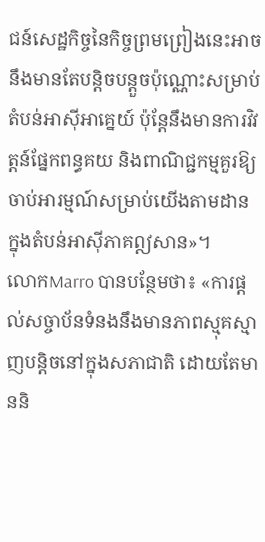ជន៍សេដ្ឋកិច្ចនៃកិច្ចព្រមព្រៀងនេះអាចនឹងមានតែបន្តិចបន្តួចប៉ុណ្ណោះសម្រាប់តំបន់អាស៊ីអាគ្នេយ៍ ប៉ុន្តែនឹងមានការវិវត្តន៍ផ្នែកពន្ធគយ និងពាណិជ្ជកម្មគួរឱ្យចាប់អារម្មណ៍សម្រាប់យើងតាមដានក្នុងតំបន់អាស៊ីភាគឦសាន»។
លោកMarro បានបន្ថែមថា៖ «ការផ្តល់សច្ចាប័នទំនងនឹងមានភាពស្មុគស្មាញបន្តិចនៅក្នុងសភាជាតិ ដោយតែមាននិ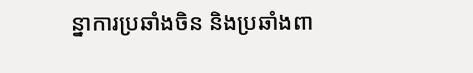ន្នាការប្រឆាំងចិន និងប្រឆាំងពា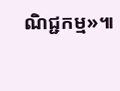ណិជ្ជកម្ម»៕